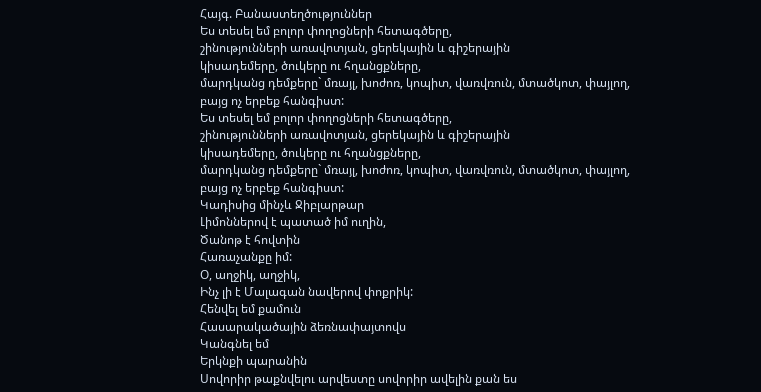Հայգ. Բանաստեղծություններ
Ես տեսել եմ բոլոր փողոցների հետագծերը,
շինությունների առավոտյան, ցերեկային և գիշերային
կիսադեմերը, ծուկերը ու հղանցքները,
մարդկանց դեմքերը` մռայլ, խոժոռ, կոպիտ, վառվռուն, մտածկոտ, փայլող,
բայց ոչ երբեք հանգիստ:
Ես տեսել եմ բոլոր փողոցների հետագծերը,
շինությունների առավոտյան, ցերեկային և գիշերային
կիսադեմերը, ծուկերը ու հղանցքները,
մարդկանց դեմքերը` մռայլ, խոժոռ, կոպիտ, վառվռուն, մտածկոտ, փայլող,
բայց ոչ երբեք հանգիստ:
Կադիսից մինչև Ջիբլարթար
Լիմոններով է պատած իմ ուղին,
Ծանոթ է հովտին
Հառաչանքը իմ:
Օ, աղջիկ, աղջիկ,
Ինչ լի է Մալագան նավերով փոքրիկ:
Հենվել եմ քամուն
Հասարակածային ձեռնափայտովս
Կանգնել եմ
Երկնքի պարանին
Սովորիր թաքնվելու արվեստը սովորիր ավելին քան ես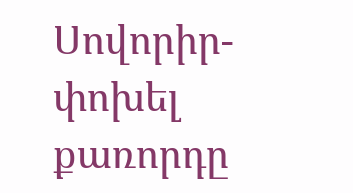Սովորիր-փոխել քառորդը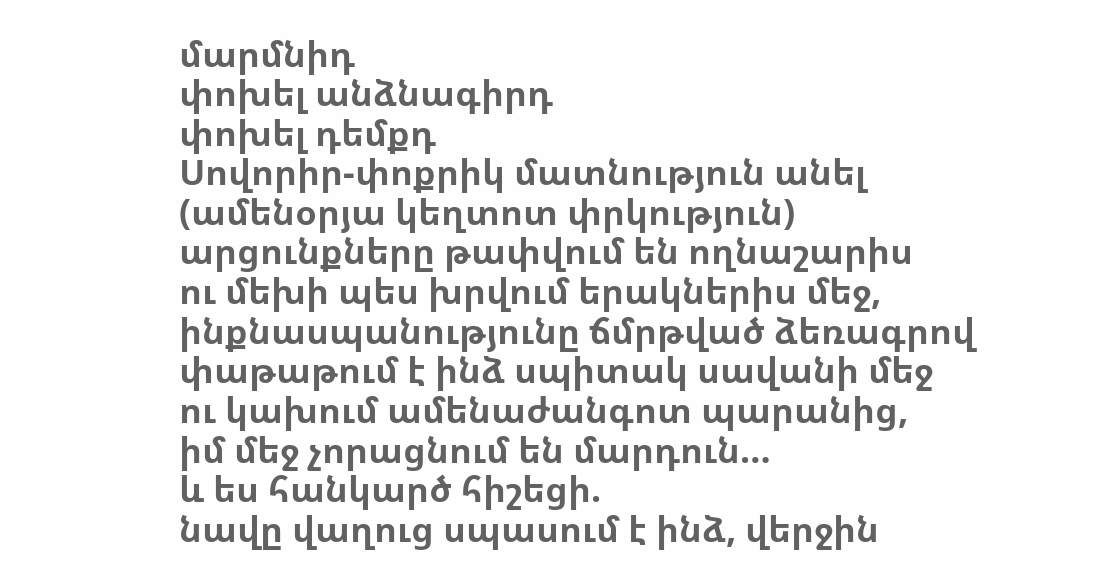մարմնիդ
փոխել անձնագիրդ
փոխել դեմքդ
Սովորիր-փոքրիկ մատնություն անել (ամենօրյա կեղտոտ փրկություն)
արցունքները թափվում են ողնաշարիս
ու մեխի պես խրվում երակներիս մեջ,
ինքնասպանությունը ճմրթված ձեռագրով
փաթաթում է ինձ սպիտակ սավանի մեջ
ու կախում ամենաժանգոտ պարանից,
իմ մեջ չորացնում են մարդուն…
և ես հանկարծ հիշեցի.
նավը վաղուց սպասում է ինձ, վերջին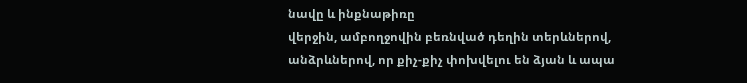նավը և ինքնաթիռը
վերջին, ամբողջովին բեռնված դեղին տերևներով,
անձրևներով, որ քիչ-քիչ փոխվելու են ձյան և ապա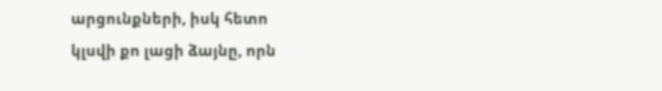արցունքների, իսկ հետո
կլսվի քո լացի ձայնը, որն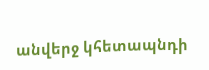անվերջ կհետապնդի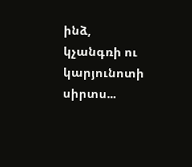ինձ,
կչանգռի ու կարյունոտի սիրտս...